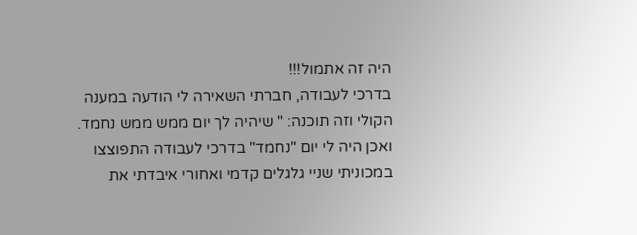היה זה אתמול!!!
בדרכי לעבודה, חברתי השאירה לי הודעה במענה הקולי וזה תוכנה: " שיהיה לך יום ממש ממש נחמד. ואכן היה לי יום "נחמד" בדרכי לעבודה התפוצצו במכוניתי שניי גלגלים קדמי ואחורי איבדתי את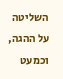השליטה על ההגה, וכמעט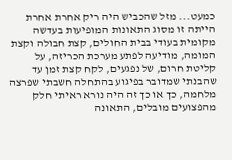כמעט... מזל שהכביש היה ריק אחרת אחרת הייתה זו מסוג התאונות המופיעות בעדשה מקומית בעודי בבית החולים, קצת חבולה וקצת המומה, מודיעה לפתע מערכת הכריזה, על קליטת חרום, של נפגעים, לקח קצת זמן עד שהבנתי שמדובר בפיגוע בהתחלה חשבתי שפרצה מלחמה, כך או כך זה היה נורא ראיתי חלק מהפצועים מובלים, התאונה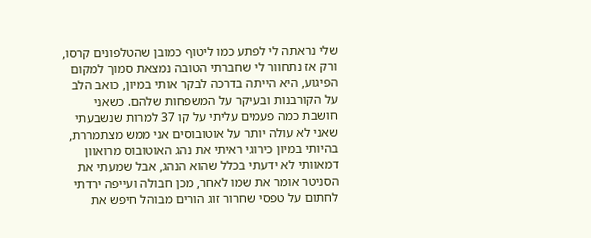שלי נראתה לי לפתע כמו ליטוף כמובן שהטלפונים קרסו, ורק אז נתחוור לי שחברתי הטובה נמצאת סמוך למקום הפיגוע, היא הייתה בדרכה לבקר אותי במיון, כואב הלב על הקורבנות ובעיקר על המשפחות שלהם. כשאני חושבת כמה פעמים עליתי על קו 37 למרות שנשבעתי שאני לא עולה יותר על אוטובוסים אני ממש מצתמררת, בהיותי במיון כירוגי ראיתי את נהג האוטובוס מרואוון דמאוותי לא ידעתי בכלל שהוא הנהג, אבל שמעתי את הסניטר אומר את שמו לאחר, מכן חבולה ועייפה ירדתי לחתום על טפסי שחרור זוג הורים מבוהל חיפש את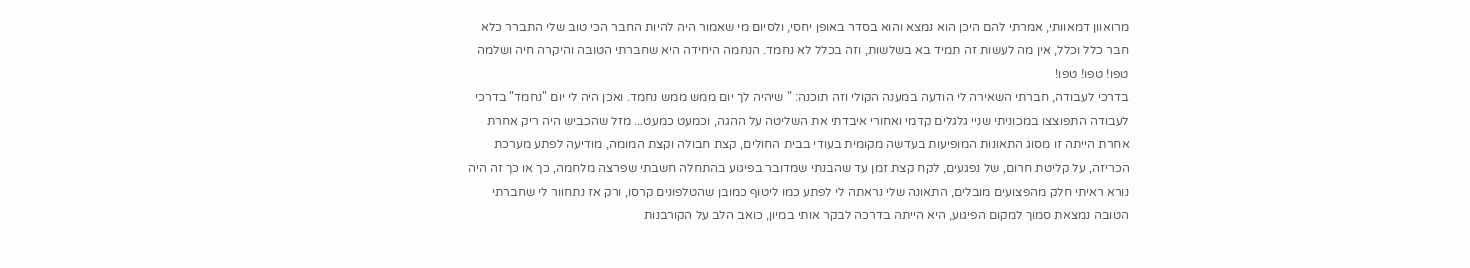מרואוון דמאוותי, אמרתי להם היכן הוא נמצא והוא בסדר באופן יחסי, ולסיום מי שאמור היה להיות החבר הכי טוב שלי התברר כלא חבר כלל וכלל, אין מה לעשות זה תמיד בא בשלשות, וזה בכלל לא נחמד. הנחמה היחידה היא שחברתי הטובה והיקרה חיה ושלמה טפו! טפו! טפו!
בדרכי לעבודה, חברתי השאירה לי הודעה במענה הקולי וזה תוכנה: " שיהיה לך יום ממש ממש נחמד. ואכן היה לי יום "נחמד" בדרכי לעבודה התפוצצו במכוניתי שניי גלגלים קדמי ואחורי איבדתי את השליטה על ההגה, וכמעט כמעט... מזל שהכביש היה ריק אחרת אחרת הייתה זו מסוג התאונות המופיעות בעדשה מקומית בעודי בבית החולים, קצת חבולה וקצת המומה, מודיעה לפתע מערכת הכריזה, על קליטת חרום, של נפגעים, לקח קצת זמן עד שהבנתי שמדובר בפיגוע בהתחלה חשבתי שפרצה מלחמה, כך או כך זה היה נורא ראיתי חלק מהפצועים מובלים, התאונה שלי נראתה לי לפתע כמו ליטוף כמובן שהטלפונים קרסו, ורק אז נתחוור לי שחברתי הטובה נמצאת סמוך למקום הפיגוע, היא הייתה בדרכה לבקר אותי במיון, כואב הלב על הקורבנות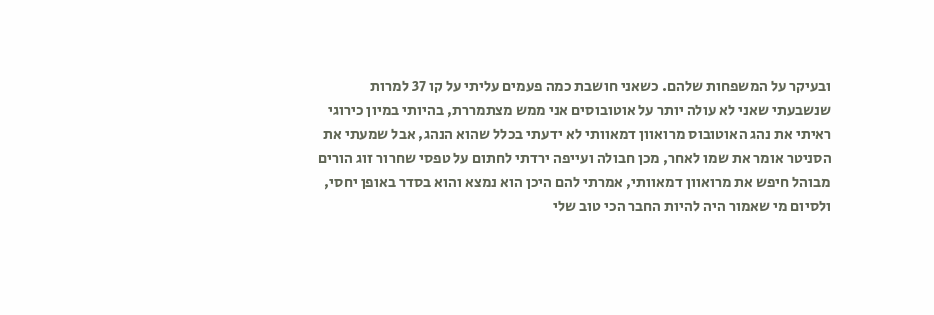ובעיקר על המשפחות שלהם. כשאני חושבת כמה פעמים עליתי על קו 37 למרות שנשבעתי שאני לא עולה יותר על אוטובוסים אני ממש מצתמררת, בהיותי במיון כירוגי ראיתי את נהג האוטובוס מרואוון דמאוותי לא ידעתי בכלל שהוא הנהג, אבל שמעתי את הסניטר אומר את שמו לאחר, מכן חבולה ועייפה ירדתי לחתום על טפסי שחרור זוג הורים מבוהל חיפש את מרואוון דמאוותי, אמרתי להם היכן הוא נמצא והוא בסדר באופן יחסי, ולסיום מי שאמור היה להיות החבר הכי טוב שלי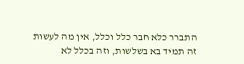התברר כלא חבר כלל וכלל, אין מה לעשות זה תמיד בא בשלשות, וזה בכלל לא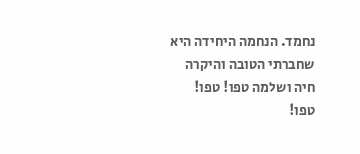נחמד. הנחמה היחידה היא שחברתי הטובה והיקרה חיה ושלמה טפו! טפו! טפו!